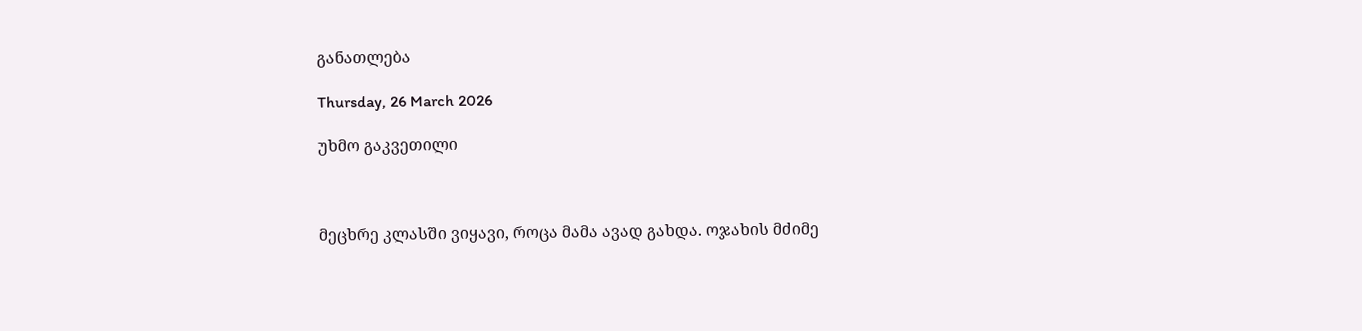განათლება

Thursday, 26 March 2026

უხმო გაკვეთილი



მეცხრე კლასში ვიყავი, როცა მამა ავად გახდა. ოჯახის მძიმე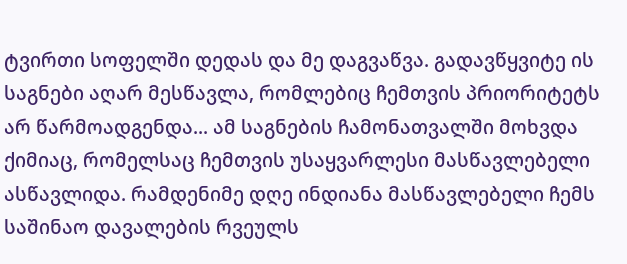ტვირთი სოფელში დედას და მე დაგვაწვა. გადავწყვიტე ის საგნები აღარ მესწავლა, რომლებიც ჩემთვის პრიორიტეტს არ წარმოადგენდა... ამ საგნების ჩამონათვალში მოხვდა ქიმიაც, რომელსაც ჩემთვის უსაყვარლესი მასწავლებელი ასწავლიდა. რამდენიმე დღე ინდიანა მასწავლებელი ჩემს საშინაო დავალების რვეულს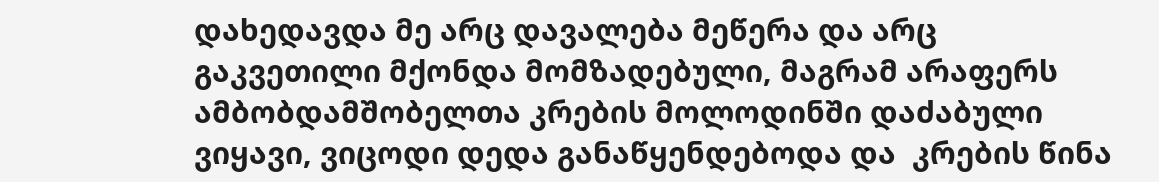დახედავდა მე არც დავალება მეწერა და არც გაკვეთილი მქონდა მომზადებული, მაგრამ არაფერს ამბობდამშობელთა კრების მოლოდინში დაძაბული ვიყავი, ვიცოდი დედა განაწყენდებოდა და  კრების წინა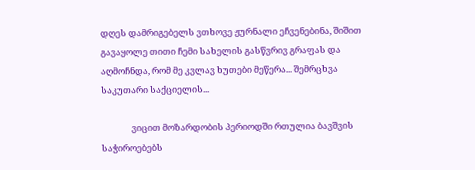დღეს დამრიგებელს ვთხოვე ჟურნალი ეჩვენებინა, შიშით გავაყოლე თითი ჩემი სახელის გასწვრივ გრაფას და აღმოჩნდა, რომ მე კვლავ ხუთები მეწერა... შემრცხვა საკუთარი საქციელის...

               ვიცით მოზარდობის პერიოდში რთულია ბავშვის საჭიროებებს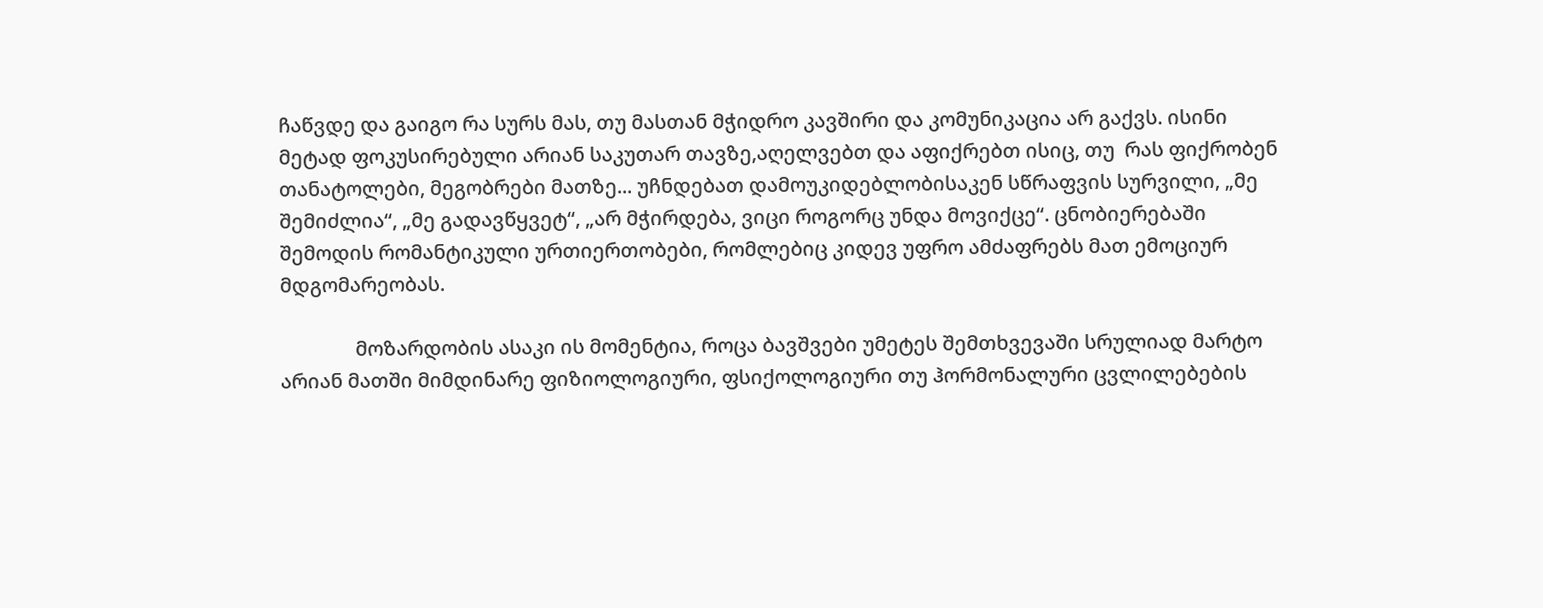ჩაწვდე და გაიგო რა სურს მას, თუ მასთან მჭიდრო კავშირი და კომუნიკაცია არ გაქვს. ისინი მეტად ფოკუსირებული არიან საკუთარ თავზე,აღელვებთ და აფიქრებთ ისიც, თუ  რას ფიქრობენ თანატოლები, მეგობრები მათზე... უჩნდებათ დამოუკიდებლობისაკენ სწრაფვის სურვილი, „მე შემიძლია“, „მე გადავწყვეტ“, „არ მჭირდება, ვიცი როგორც უნდა მოვიქცე“. ცნობიერებაში შემოდის რომანტიკული ურთიერთობები, რომლებიც კიდევ უფრო ამძაფრებს მათ ემოციურ მდგომარეობას.

               მოზარდობის ასაკი ის მომენტია, როცა ბავშვები უმეტეს შემთხვევაში სრულიად მარტო არიან მათში მიმდინარე ფიზიოლოგიური, ფსიქოლოგიური თუ ჰორმონალური ცვლილებების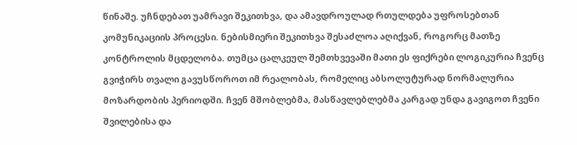წინაშე. უჩნდებათ უამრავი შეკითხვა, და ამავდროულად რთულდება უფროსებთან კომუნიკაციის პროცესი. ნებისმიერი შეკითხვა შესაძლოა აღიქვან, როგორც მათზე კონტროლის მცდელობა. თუმცა ცალკეულ შემთხვევაში მათი ეს ფიქრები ლოგიკურია ჩვენც გვიჭირს თვალი გავუსწოროთ იმ რეალობას, რომელიც აბსოლუტურად ნორმალურია მოზარდობის პერიოდში. ჩვენ მშობლებმა, მასწავლებლებმა კარგად უნდა გავიგოთ ჩვენი შვილებისა და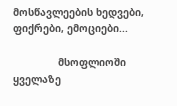მოსწავლეების ხედვები, ფიქრები, ემოციები...

               მსოფლიოში ყველაზე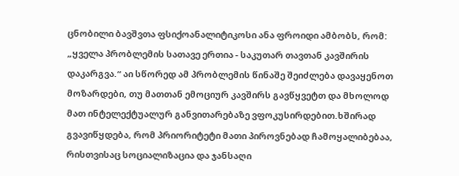ცნობილი ბავშვთა ფსიქოანალიტიკოსი ანა ფროიდი ამბობს, რომ: „ყველა პრობლემის სათავე ერთია - საკუთარ თავთან კავშირის დაკარგვა.“ აი სწორედ ამ პრობლემის წინაშე შეიძლება დავაყენოთ მოზარდები, თუ მათთან ემოციურ კავშირს გავწყვეტთ და მხოლოდ მათ ინტელექტუალურ განვითარებაზე ვფოკუსირდებით.ხშირად გვავიწყდება, რომ პრიორიტეტი მათი პიროვნებად ჩამოყალიბებაა, რისთვისაც სოციალიზაცია და ჯანსაღი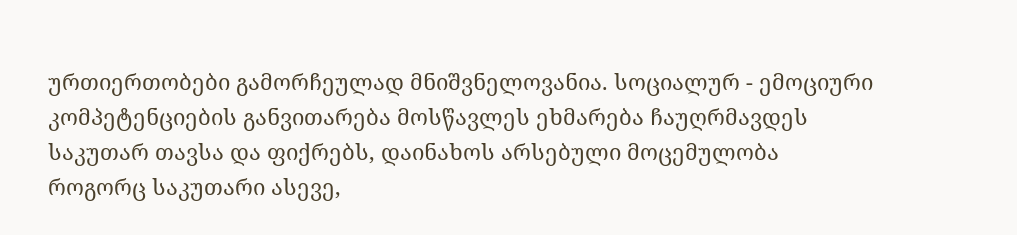ურთიერთობები გამორჩეულად მნიშვნელოვანია. სოციალურ - ემოციური კომპეტენციების განვითარება მოსწავლეს ეხმარება ჩაუღრმავდეს საკუთარ თავსა და ფიქრებს, დაინახოს არსებული მოცემულობა როგორც საკუთარი ასევე,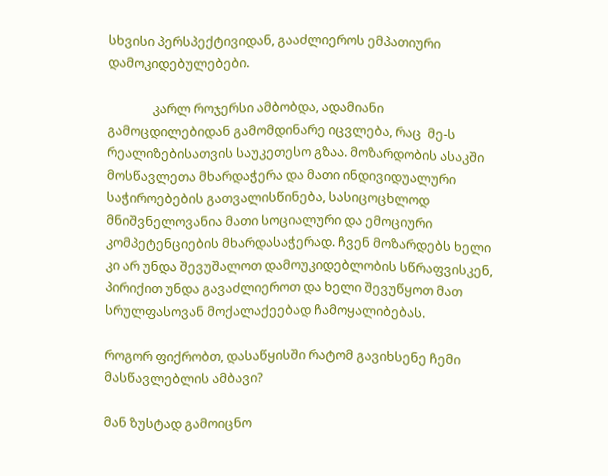სხვისი პერსპექტივიდან, გააძლიეროს ემპათიური დამოკიდებულებები.

               კარლ როჯერსი ამბობდა, ადამიანი გამოცდილებიდან გამომდინარე იცვლება, რაც  მე-ს რეალიზებისათვის საუკეთესო გზაა. მოზარდობის ასაკში მოსწავლეთა მხარდაჭერა და მათი ინდივიდუალური საჭიროებების გათვალისწინება, სასიცოცხლოდ მნიშვნელოვანია მათი სოციალური და ემოციური კომპეტენციების მხარდასაჭერად. ჩვენ მოზარდებს ხელი კი არ უნდა შევუშალოთ დამოუკიდებლობის სწრაფვისკენ, პირიქით უნდა გავაძლიეროთ და ხელი შევუწყოთ მათ სრულფასოვან მოქალაქეებად ჩამოყალიბებას.

როგორ ფიქრობთ, დასაწყისში რატომ გავიხსენე ჩემი მასწავლებლის ამბავი?

მან ზუსტად გამოიცნო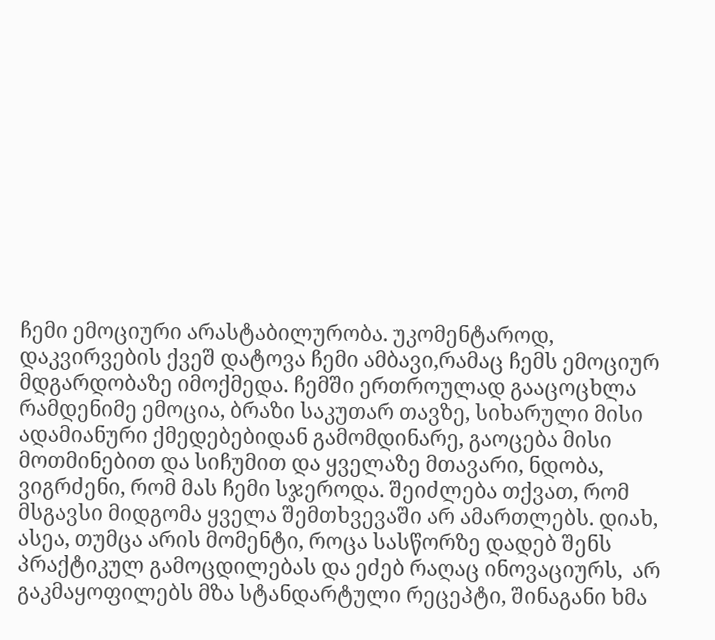ჩემი ემოციური არასტაბილურობა. უკომენტაროდ, დაკვირვების ქვეშ დატოვა ჩემი ამბავი,რამაც ჩემს ემოციურ მდგარდობაზე იმოქმედა. ჩემში ერთროულად გააცოცხლა რამდენიმე ემოცია, ბრაზი საკუთარ თავზე, სიხარული მისი ადამიანური ქმედებებიდან გამომდინარე, გაოცება მისი მოთმინებით და სიჩუმით და ყველაზე მთავარი, ნდობა, ვიგრძენი, რომ მას ჩემი სჯეროდა. შეიძლება თქვათ, რომ მსგავსი მიდგომა ყველა შემთხვევაში არ ამართლებს. დიახ, ასეა, თუმცა არის მომენტი, როცა სასწორზე დადებ შენს პრაქტიკულ გამოცდილებას და ეძებ რაღაც ინოვაციურს,  არ გაკმაყოფილებს მზა სტანდარტული რეცეპტი, შინაგანი ხმა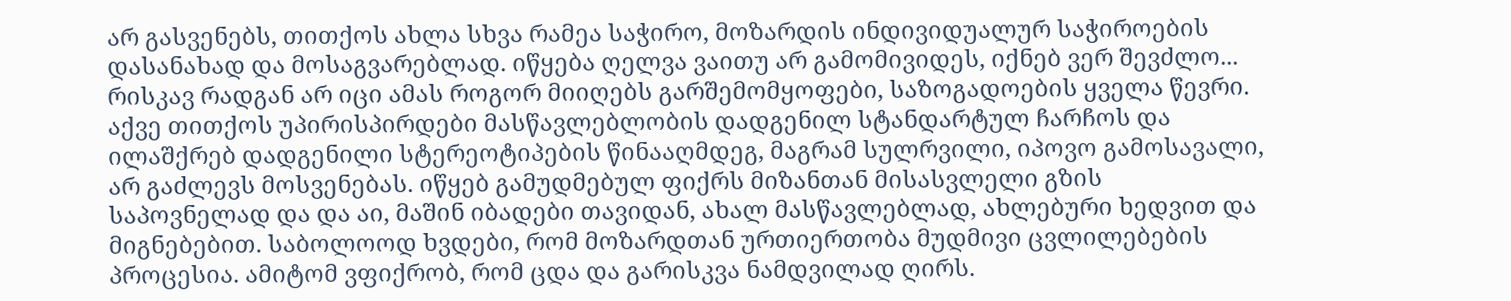არ გასვენებს, თითქოს ახლა სხვა რამეა საჭირო, მოზარდის ინდივიდუალურ საჭიროების დასანახად და მოსაგვარებლად. იწყება ღელვა ვაითუ არ გამომივიდეს, იქნებ ვერ შევძლო... რისკავ რადგან არ იცი ამას როგორ მიიღებს გარშემომყოფები, საზოგადოების ყველა წევრი. აქვე თითქოს უპირისპირდები მასწავლებლობის დადგენილ სტანდარტულ ჩარჩოს და ილაშქრებ დადგენილი სტერეოტიპების წინააღმდეგ, მაგრამ სულრვილი, იპოვო გამოსავალი, არ გაძლევს მოსვენებას. იწყებ გამუდმებულ ფიქრს მიზანთან მისასვლელი გზის  საპოვნელად და და აი, მაშინ იბადები თავიდან, ახალ მასწავლებლად, ახლებური ხედვით და მიგნებებით. საბოლოოდ ხვდები, რომ მოზარდთან ურთიერთობა მუდმივი ცვლილებების პროცესია. ამიტომ ვფიქრობ, რომ ცდა და გარისკვა ნამდვილად ღირს.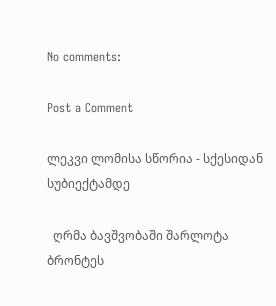No comments:

Post a Comment

ლეკვი ლომისა სწორია - სქესიდან სუბიექტამდე

  ღრმა ბავშვობაში შარლოტა ბრონტეს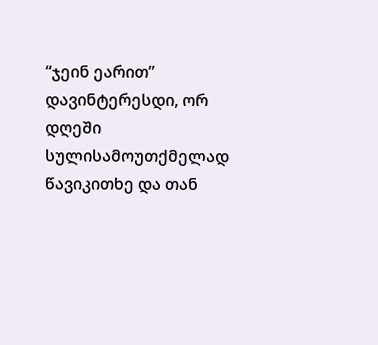“ჯეინ ეარით” დავინტერესდი, ორ   დღეში სულისამოუთქმელად წავიკითხე და თან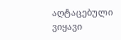აღტაცებული ვიყავი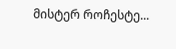მისტერ როჩესტე...